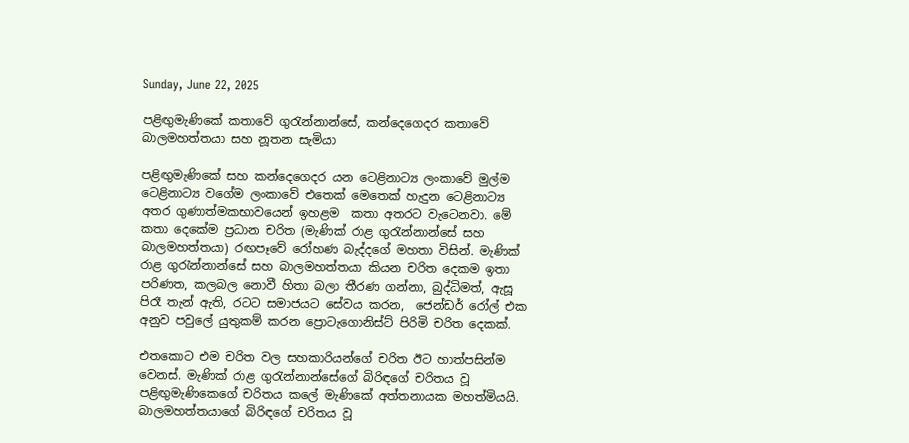Sunday, June 22, 2025

පළිඟුමැණිකේ කතාවේ ගුරැන්නාන්සේ, කන්දෙගෙදර කතාවේ බාලමහත්තයා සහ නූතන සැමියා

පළිඟුමැණිකේ සහ කන්දෙගෙදර යන ටෙළිනාට්‍ය ලංකාවේ මුල්ම ටෙළිනාට්‍ය වගේම ලංකාවේ එතෙක් මෙතෙක් හැදුන ටෙළිනාට්‍ය අතර ගුණාත්මකභාවයෙන් ඉහළම  කතා අතරට වැටෙනවා. මේ කතා දෙකේම ප්‍රධාන චරිත (මැණික් රාළ ගුරැන්නාන්සේ සහ බාලමහත්තයා) රඟපෑවේ රෝහණ බැද්දගේ මහතා විසින්. මැණික් රාළ ගුරැන්නාන්සේ සහ බාලමහත්තයා කියන චරිත දෙකම ඉතා පරිණත, කලබල නොවී හිතා බලා තීරණ ගන්නා, බුද්ධිමත්, ඇසූ පිරෑ තැන් ඇති, රටට සමාජයට සේවය කරන,  ජෙන්ඩර් රෝල් එක අනුව පවුලේ යුතුකම් කරන ප්‍රොටැගොනිස්ට් පිරිමි චරිත දෙකක්.

එතකොට එම චරිත වල සහකාරියන්ගේ චරිත ඊට හාත්පසින්ම වෙනස්. මැණික් රාළ ගුරැන්නාන්සේගේ බිරිඳගේ චරිතය වූ පළිඟුමැණිකෙගේ චරිතය කලේ මැණිකේ අත්තනායක මහත්මියයි.   බාලමහත්තයාගේ බිරිඳගේ චරිතය වූ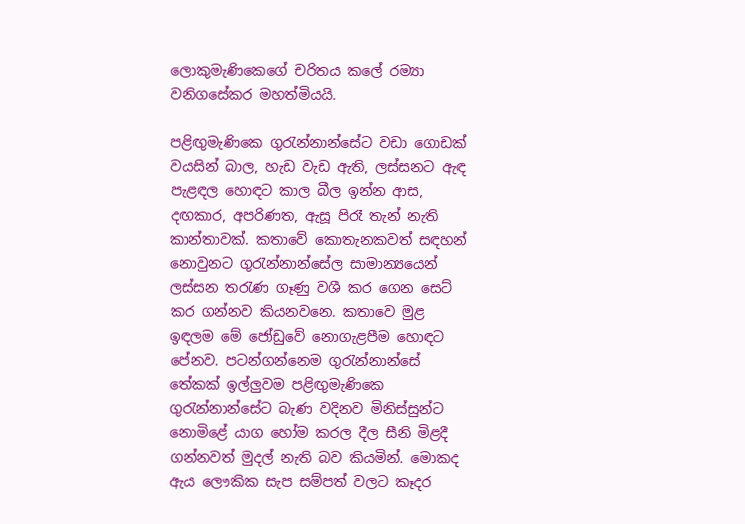ලොකුමැණිකෙගේ චරිතය කලේ රම්‍යා වනිගසේකර මහත්මියයි.

පළිඟුමැණිකෙ ගුරැන්නාන්සේට වඩා ගොඩක් වයසින් බාල, හැඩ වැඩ ඇති, ලස්සනට ඇඳ පැළඳල හොඳට කාල බීල ඉන්න ආස, දඟකාර, අපරිණත, ඇසූ පිරෑ තැන් නැති කාන්තාවක්. කතාවේ කොතැනකවත් සඳහන් නොවුනට ගුරැන්නාන්සේල සාමාන්‍යයෙන් ලස්සන තරැණ ගෑණු වශී කර ගෙන සෙට් කර ගන්නව කියනවනෙ. කතාවෙ මුළ ඉඳලම මේ ජෝඩුවේ නොගැළපීම හොඳට පේනව. පටන්ගන්නෙම ගුරැන්නාන්සේ තේකක් ඉල්ලුවම පළිඟුමැණිකෙ ගුරැන්නාන්සේට බැණ වදිනව මිනිස්සුන්ට නොමිළේ යාග හෝම කරල දීල සීනි මිළදී ගන්නවත් මුදල් නැති බව කියමින්. මොකද ඇය ලෞකික සැප සම්පත් වලට කෑදර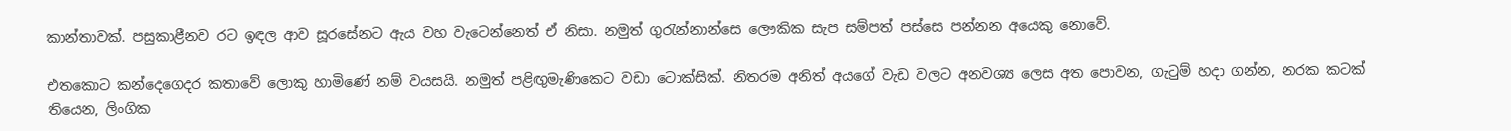කාන්තාවක්. පසුකාළීනව රට ඉඳල ආව සූරසේනට ඇය වහ වැටෙන්නෙත් ඒ නිසා. නමුත් ගුරැන්නාන්සෙ ලෞකික සැප සම්පත් පස්සෙ පන්නන අයෙකු නොවේ.

එතකොට කන්දෙගෙදර කතාවේ ලොකු හාමිණේ නම් වයසයි. නමුත් පළිඟුමැණිකෙට වඩා ටොක්සික්. නිතරම අනිත් අයගේ වැඩ වලට අනවශ්‍ය ලෙස අත පොවන, ගැටුම් හදා ගන්න, නරක කටක් තියෙන, ලිංගික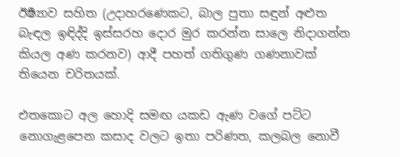ඊර්‍ෂ්‍යාව සහිත (උදාහරණෙකට, බාල පුතා සඳුන් අළුත බැඳල ඉඳිද්දි ඉස්සරහ දොර මුර කරන්න සාලෙ නිදාගන්න කියල අණ කරනව) ආදී පහත් ගතිගුණ ගණනාවක් තියෙන චරිතයක්.

එතකොට අල හොදි සමඟ යකඩ ඇණ වගේ පට්ට නොගැළපෙන කසාද වලට ඉතා පරිණත, කලබල නොවී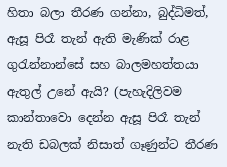හිතා බලා තීරණ ගන්නා, බුද්ධිමත්, ඇසූ පිරෑ තැන් ඇති මැණික් රාළ ගුරැන්නාන්සේ සහ බාලමහත්තයා ඇතුල් උනේ ඇයි? (පැහැදිලිවම කාන්තාවො දෙන්න ඇසූ පිරෑ තැන් නැති ඩබලක් නිසාත් ගෑණුන්ට තීරණ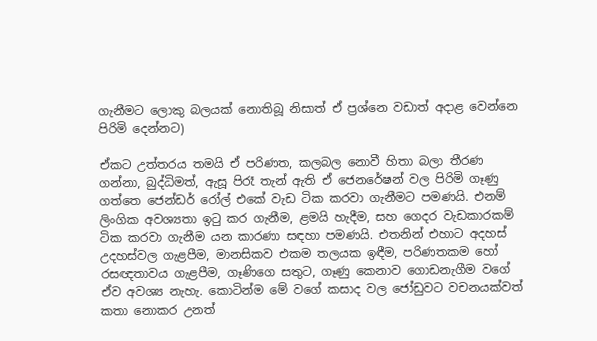ගැනීමට ලොකු බලයක් නොතිබූ නිසාත් ඒ ප්‍රශ්නෙ වඩාත් අදාළ වෙන්නෙ පිරිමි දෙන්නට)

ඒකට උත්තරය තමයි ඒ පරිණත, කලබල නොවී හිතා බලා තීරණ ගන්නා, බුද්ධිමත්, ඇසූ පිරෑ තැන් ඇති ඒ ජෙනරේෂන් වල පිරිමි ගෑණු ගත්තෙ ජෙන්ඩර් රෝල් එකේ වැඩ ටික කරවා ගැනීමට පමණයි. එනම් ලිංගික අවශ්‍යතා ඉටු කර ගැනීම, ළමයි හැදීම, සහ ගෙදර වැඩකාරකම් ටික කරවා ගැනීම යන කාරණා සඳහා පමණයි. එතනින් එහාට අදහස් උදහස්වල ගැළපීම, මානසිකව එකම තලයක ඉඳීම, පරිණතකම හෝ රසඥතාවය ගැළපීම, ගෑණිගෙ සතුට, ගෑණු කෙනාව ගොඩනැගීම වගේ ඒව අවශ්‍ය නැහැ. කොටින්ම මේ වගේ කසාද වල ජෝඩුවට වචනයක්වත් කතා නොකර උනත්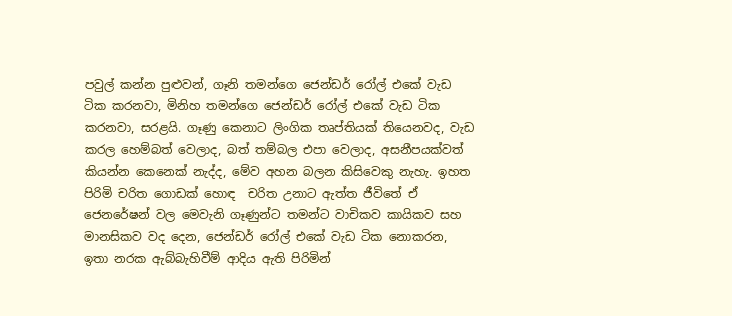පවුල් කන්න පුළුවන්, ගෑනි තමන්ගෙ ජෙන්ඩර් රෝල් එකේ වැඩ ටික කරනවා, මිනිහ තමන්ගෙ ජෙන්ඩර් රෝල් එකේ වැඩ ටික කරනවා, සරළයි. ගෑණු කෙනාට ලිංගික තෘප්තියක් තියෙනවද, වැඩ කරල හෙම්බත් වෙලාද, බත් තම්බල එපා වෙලාද, අසනීපයක්වත් කියන්න කෙනෙක් නැද්ද, මේව අහන බලන කිසිවෙකු නැහැ. ඉහත පිරිමි චරිත ගොඩක් හොඳ  චරිත උනාට ඇත්ත ජීවිතේ ඒ ජෙනරේෂන් වල මෙවැනි ගෑණුන්ට තමන්ට වාචිකව කායිකව සහ මානසිකව වද දෙන, ජෙන්ඩර් රෝල් එකේ වැඩ ටික නොකරන, ඉතා නරක ඇබ්බැහිවීම් ආදිය ඇති පිරිමින්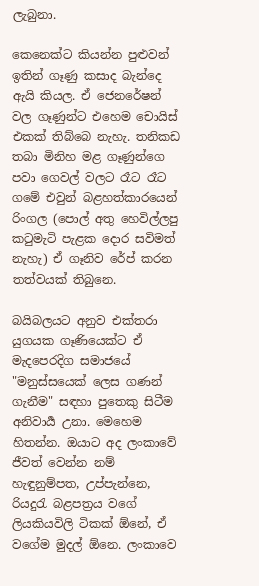ලැබුනා.

කෙනෙක්ට කියන්න පුළුවන් ඉතින් ගෑණු කසාද බැන්දෙ ඇයි කියල. ඒ ජෙනරේෂන් වල ගෑණුන්ට එහෙම චොයිස් එකක් තිබ්බෙ නැහැ. තනිකඩ තබා මිනිහ මළ ගෑණුන්ගෙ පවා ගෙවල් වලට රෑට රෑට ගමේ එවුන් බළහත්කාරයෙන් රිංගල (පොල් අතු හෙවිල්ලපු කටුමැටි පැළක දොර සවිමත් නැහැ) ඒ ගෑනිව රේප් කරන තත්වයක් තිබුනෙ.

බයිබලයට අනුව එක්තරා යුගයක ගෑණියෙක්ට ඒ මැදපෙරදිග සමාජයේ "මනුස්සයෙක් ලෙස ගණන් ගැනීම" සඳහා පුතෙකු සිටීම අනිවාර්‍ය උනා. මෙහෙම හිතන්න. ඔයාට අද ලංකාවේ ජීවත් වෙන්න නම් හැඳුනුම්පත, උප්පැන්නෙ, රියදුරැ බළපත්‍රය වගේ ලියකියවිලි ටිකක් ඕනේ, ඒ වගේම මුදල් ඕනෙ. ලංකාවෙ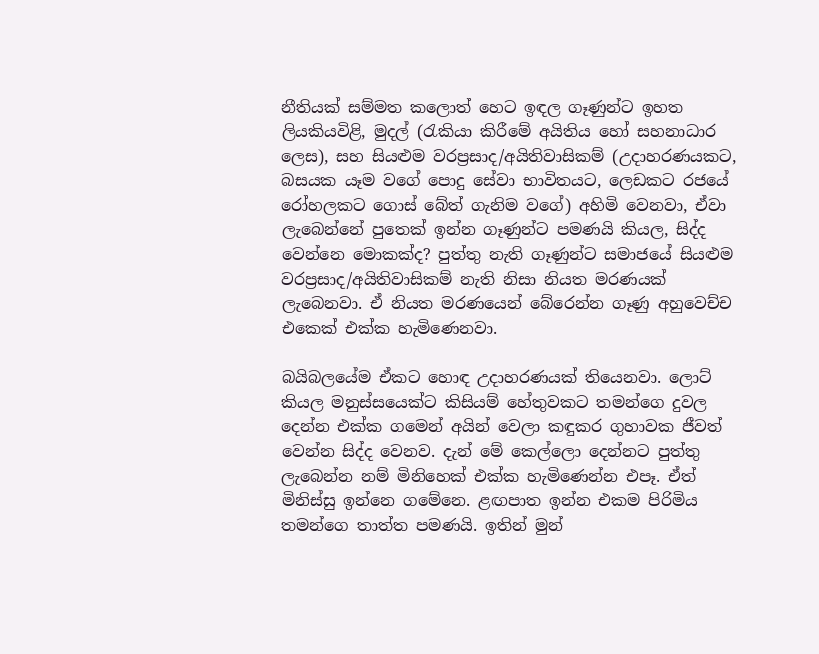නීතියක් සම්මත කලොත් හෙට ඉඳල ගෑණුන්ට ඉහත ලියකියවිළි, මුදල් (රැකියා කිරීමේ අයිතිය හෝ සහනාධාර ලෙස), සහ සියළුම වරප්‍රසාද/අයිතිවාසිකම් (උදාහරණයකට, බසයක යෑම වගේ පොදු සේවා භාවිතයට, ලෙඩකට රජයේ රෝහලකට ගොස් බේත් ගැනිම වගේ) අහිමි වෙනවා, ඒවා ලැබෙන්නේ පුතෙක් ඉන්න ගෑණුන්ට පමණයි කියල, සිද්ද වෙන්නෙ මොකක්ද? පුත්තු නැති ගෑණුන්ට සමාජයේ සියළුම වරප්‍රසාද/අයිතිවාසිකම් නැති නිසා නියත මරණයක් ලැබෙනවා. ඒ නියත මරණයෙන් බේරෙන්න ගෑණු අහුවෙච්ච එකෙක් එක්ක හැමිණෙනවා.

බයිබලයේම ඒකට හොඳ උදාහරණයක් තියෙනවා. ලොට් කියල මනුස්සයෙක්ට කිසියම් හේතුවකට තමන්ගෙ දුවල දෙන්න එක්ක ගමෙන් අයින් වෙලා කඳුකර ගුහාවක ජීවත් වෙන්න සිද්ද වෙනව. දැන් මේ කෙල්ලො දෙන්නට පුත්තු ලැබෙන්න නම් මිනිහෙක් එක්ක හැමිණෙන්න එපෑ. ඒත් මිනිස්සු ඉන්නෙ ගමේනෙ. ළඟපාත ඉන්න එකම පිරිමිය තමන්ගෙ තාත්ත පමණයි. ඉතින් මුන්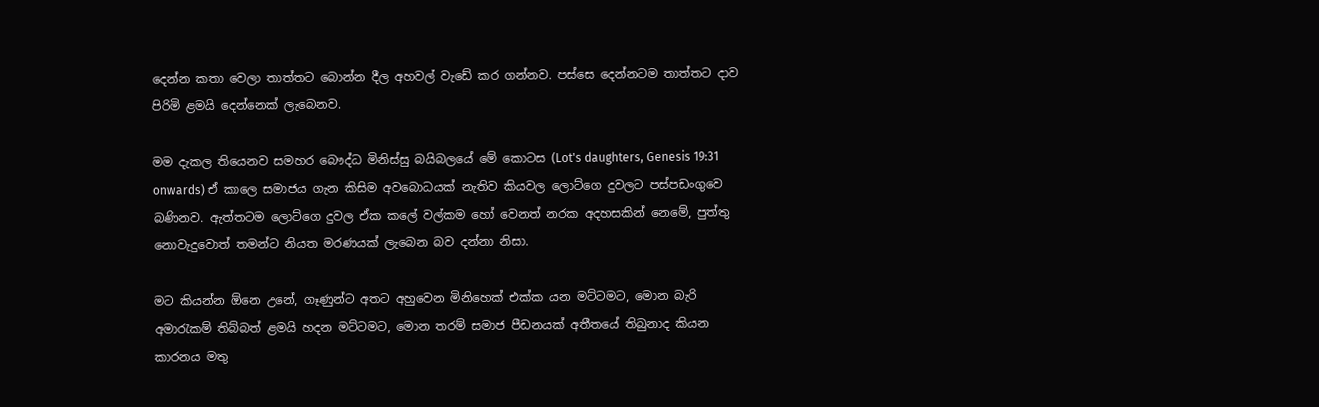දෙන්න කතා වෙලා තාත්තට බොන්න දීල අහවල් වැඩේ කර ගන්නව. පස්සෙ දෙන්නටම තාත්තට දාව පිරිමි ළමයි දෙන්නෙක් ලැබෙනව.

මම දැකල තියෙනව සමහර බෞද්ධ මිනිස්සු බයිබලයේ මේ කොටස (Lot's daughters, Genesis 19:31 onwards) ඒ කාලෙ සමාජය ගැන කිසිම අවබොධයක් නැතිව කියවල ලොට්ගෙ දුවලට පස්පඩංගුවෙ බණිනව. ඇත්තටම ලොට්ගෙ දුවල ඒක කලේ වල්කම හෝ වෙනත් නරක අදහසකින් නෙමේ, පුත්තු නොවැදුවොත් තමන්ට නියත මරණයක් ලැබෙන බව දන්නා නිසා.

මට කියන්න ඕනෙ උනේ, ගෑණුන්ට අතට අහුවෙන මිනිහෙක් එක්ක යන මට්ටමට, මොන බැරි අමාරැකම් තිබ්බත් ළමයි හදන මට්ටමට, මොන තරම් සමාජ පීඩනයක් අතීතයේ තිබුනාද කියන කාරනය මතු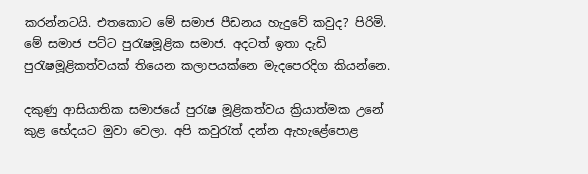කරන්නටයි. එතකොට මේ සමාජ පීඩනය හැදුවේ කවුද? පිරිමි. මේ සමාජ පට්ට පුරැෂමූළික සමාජ. අදටත් ඉතා දැඩි පුරැෂමූළිකත්වයක් තියෙන කලාපයක්නෙ මැදපෙරදිග කියන්නෙ.

දකුණු ආසියාතික සමාජයේ පුරැෂ මූළිකත්වය ක්‍රියාත්මක උනේ කුළ භේදයට මුවා වෙලා. අපි කවුරැත් දන්න ඇහැළේපොළ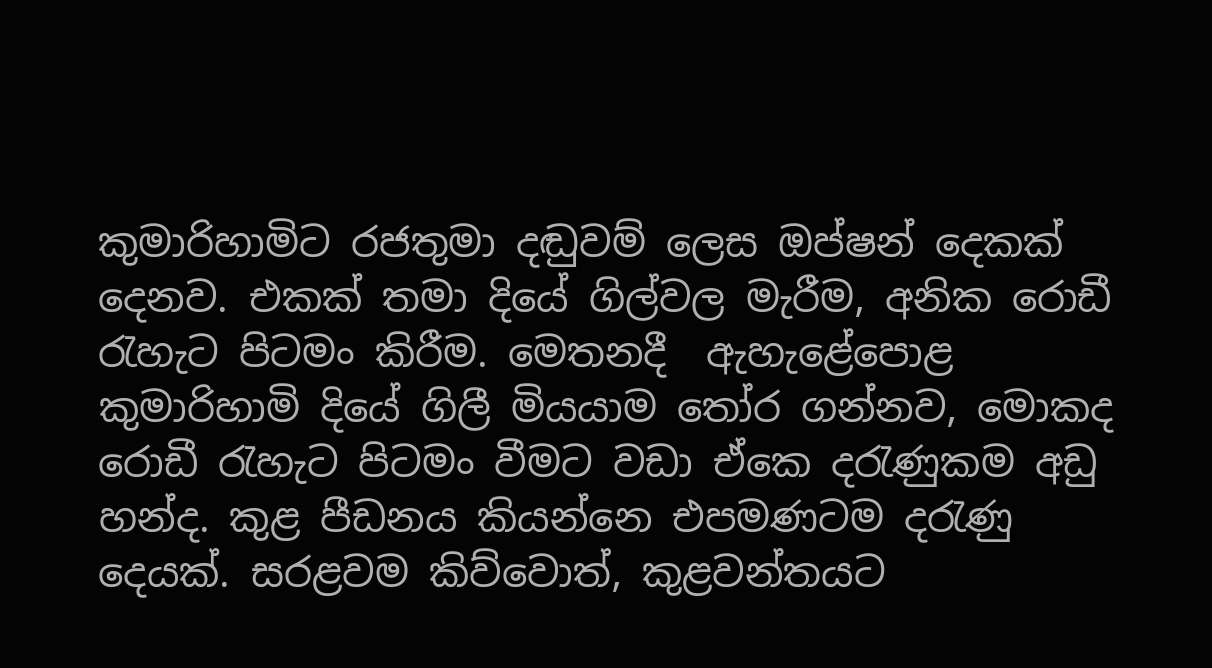කුමාරිහාමිට රජතුමා දඬුවම් ලෙස ඔප්‍ෂන් දෙකක් දෙනව. එකක් තමා දියේ ගිල්වල මැරීම, අනික රොඩී රැහැට පිටමං කිරීම. මෙතනදී  ඇහැළේපොළ කුමාරිහාමි දියේ ගිලී මියයාම තෝර ගන්නව, මොකද රොඩී රැහැට පිටමං වීමට වඩා ඒකෙ දරැණුකම අඩු හන්ද. කුළ පීඩනය කියන්නෙ එපමණටම දරැණු දෙයක්. සරළවම කිව්වොත්, කුළවන්තයට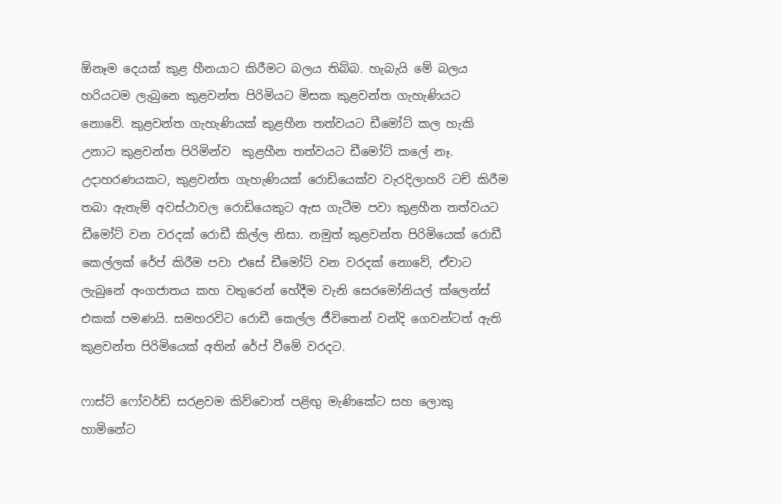ඕනෑම දෙයක් කුළ හීනයාට කිරීමට බලය තිබ්බ. හැබැයි මේ බලය හරියටම ලැබුනෙ කුළවන්ත පිරිමියට මිසක කුළවන්ත ගැහැණියට නොවේ. කුළවන්ත ගැහැණියක් කුළහීන තත්වයට ඩීමෝට් කල හැකි උනාට කුළවන්ත පිරිමින්ව  කුළහීන තත්වයට ඩීමෝට් කලේ නෑ. උදාහරණයකට, කුළවන්ත ගැහැණියක් රොඩියෙක්ව වැරදිලාහරි ටච් කිරීම තබා ඇතැම් අවස්ථාවල රොඩියෙකුට ඇස ගැටීම පවා කුළහීන තත්වයට ඩීමෝට් වන වරදක් රොඩී කිල්ල නිසා. නමුත් කුළවන්ත පිරිමියෙක් රොඩී කෙල්ලක් රේප් කිරීම පවා එසේ ඩීමෝට් වන වරදක් නොවේ, ඒවාට ලැබුනේ අංගජාතය කහ වතුරෙන් හේදීම වැනි සෙරමෝනියල් ක්ලෙන්ස් එකක් පමණයි. සමහරවිට රොඩී කෙල්ල ජීවිතෙන් වන්දි ගෙවන්ටත් ඇති කුළවන්ත පිරිමියෙක් අතින් රේප් වීමේ වරදට.

ෆාස්ට් ෆෝවර්ඩ් සරළවම කිව්වොත් පළිඟු මැණිකේට සහ ලොකු හාමිනේට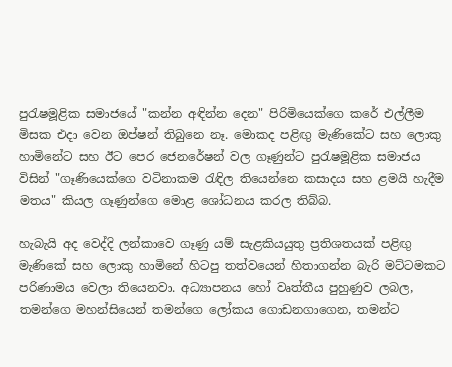පුරැෂමූළික සමාජයේ "කන්න අඳින්න දෙන" පිරිමියෙක්ගෙ කරේ එල්ලීම මිසක එදා වෙන ඔප්‍ෂන් තිබුනෙ නෑ. මොකද පළිඟු මැණිකේට සහ ලොකු හාමිනේට සහ ඊට පෙර ජෙනරේෂන් වල ගෑණුන්ට පුරැෂමූළික සමාජය විසින් "ගෑණියෙක්ගෙ වටිනාකම රැඳිල තියෙන්නෙ කසාදය සහ ළමයි හැදීම මතය" කියල ගෑණුන්ගෙ මොළ ශෝධනය කරල තිබ්බ.

හැබැයි අද වෙද්දි ලන්කාවෙ ගෑණු යම් සැළකියයුතු ප්‍රතිශතයක් පළිඟු මැණිකේ සහ ලොකු හාමිනේ හිටපු තත්වයෙන් හිතාගන්න බැරි මට්ටමකට පරිණාමය වෙලා තියෙනවා. අධ්‍යාපනය හෝ වෘත්තීය පුහුණුව ලබල, තමන්ගෙ මහන්සියෙන් තමන්ගෙ ලෝකය ගොඩනගාගෙන, තමන්ට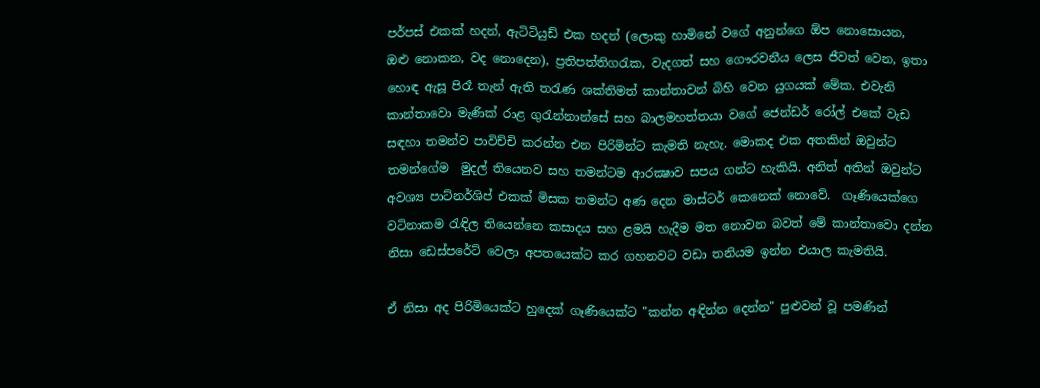පර්පස් එකක් හදන්, ඇටිටියුඩ් එක හදන් (ලොකු හාමිනේ වගේ අනුන්ගෙ ඕප නොසොයන, ඔළු නොකන, වද නොදෙන), ප්‍රතිපත්තිගරැක, වැදගත් සහ ගෞරවනීය ලෙස ජීවත් වෙන, ඉතා හොඳ ඇසූ පිරෑ තැන් ඇති තරැණ ශක්තිමත් කාන්තාවන් බිහි වෙන යුගයක් මේක. එවැනි කාන්තාවො මැණික් රාළ ගුරැන්නාන්සේ සහ බාලමහත්තයා වගේ ජෙන්ඩර් රෝල් එකේ වැඩ සඳහා තමන්ව පාවිච්චි කරන්න එන පිරිමින්ට කැමති නැහැ. මොකද එක අතකින් ඔවුන්ට තමන්ගේම  මුදල් තියෙනව සහ තමන්ටම ආරක්‍ෂාව සපය ගන්ට හැකියි. අනිත් අතින් ඔවුන්ට අවශ්‍ය පාට්නර්ශිප් එකක් මිසක තමන්ට අණ දෙන මාස්ටර් කෙනෙක් නොවේ.  ගෑණියෙක්ගෙ වටිනාකම රැඳිල තියෙන්නෙ කසාදය සහ ළමයි හැදීම මත නොවන බවත් මේ කාන්තාවො දන්න නිසා ඩෙස්පරේට් වෙලා අපතයෙක්ට කර ගහනවට වඩා තනියම ඉන්න එයාල කැමතියි.

ඒ නිසා අද පිරිමියෙක්ට හුදෙක් ගෑණියෙක්ට "කන්න අඳින්න දෙන්න" පුළුවන් වූ පමණින්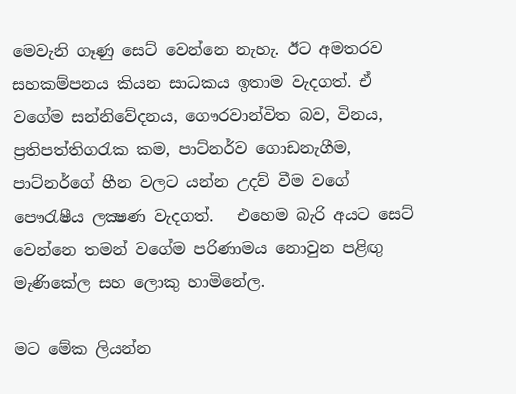මෙවැනි ගෑණු සෙට් වෙන්නෙ නැහැ. ඊට අමතරව සහකම්පනය කියන සාධකය ඉතාම වැදගත්. ඒ වගේම සන්නිවේදනය, ගෞරවාන්විත බව, විනය, ප්‍රතිපත්තිගරැක කම, පාට්නර්ව ගොඩනැගීම, පාට්නර්ගේ හීන වලට යන්න උදව් වීම වගේ පෞරැෂීය ලක්‍ෂණ වැදගත්.   එහෙම බැරි අයට සෙට් වෙන්නෙ තමන් වගේම පරිණාමය නොවුන පළිඟු මැණිකේල සහ ලොකු හාමිනේල.

මට මේක ලියන්න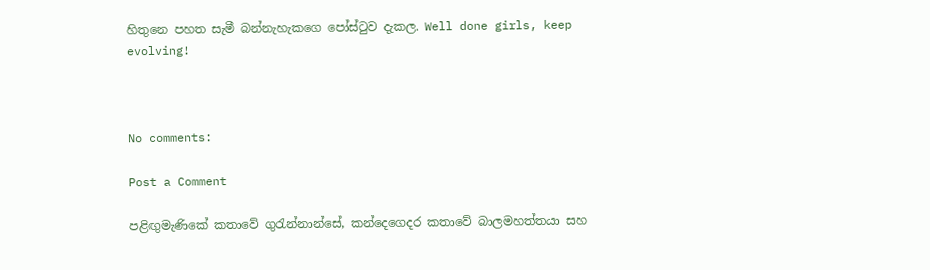හිතුනෙ පහත සැමී බන්නැහැකගෙ පෝස්ටුව දැකල. Well done girls, keep evolving!



No comments:

Post a Comment

පළිඟුමැණිකේ කතාවේ ගුරැන්නාන්සේ, කන්දෙගෙදර කතාවේ බාලමහත්තයා සහ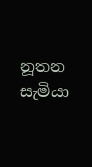නූතන සැමියා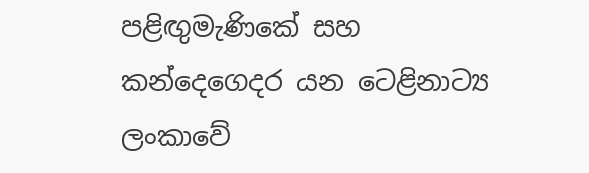පළිඟුමැණිකේ සහ කන්දෙගෙදර යන ටෙළිනාට්‍ය ලංකාවේ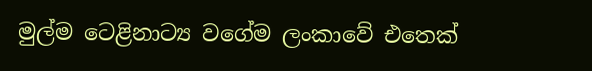මුල්ම ටෙළිනාට්‍ය වගේම ලංකාවේ එතෙක්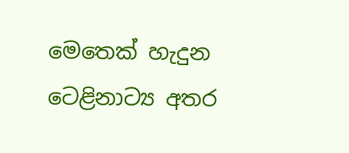මෙතෙක් හැදුන ටෙළිනාට්‍ය අතර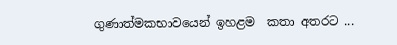ගුණාත්මකභාවයෙන් ඉහළම  කතා අතරට ...